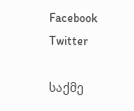Facebook Twitter

საქმე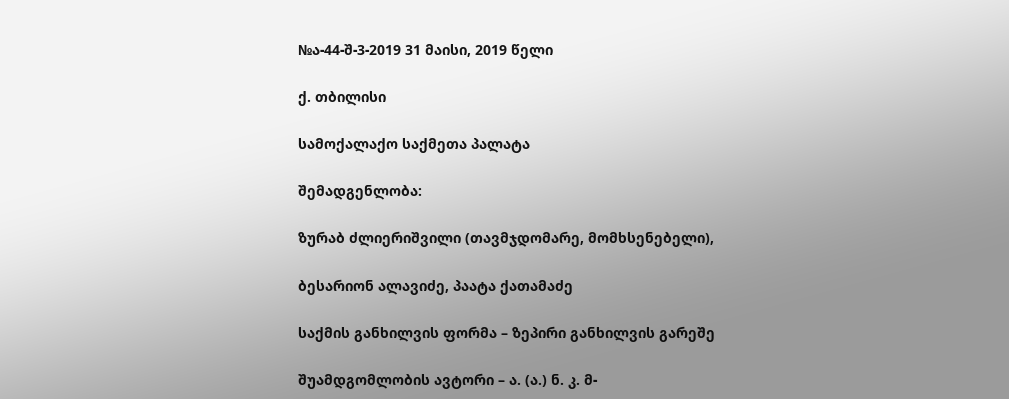№ა-44-შ-3-2019 31 მაისი, 2019 წელი

ქ. თბილისი

სამოქალაქო საქმეთა პალატა

შემადგენლობა:

ზურაბ ძლიერიშვილი (თავმჯდომარე, მომხსენებელი),

ბესარიონ ალავიძე, პაატა ქათამაძე

საქმის განხილვის ფორმა – ზეპირი განხილვის გარეშე

შუამდგომლობის ავტორი – ა. (ა.) ნ. კ. მ-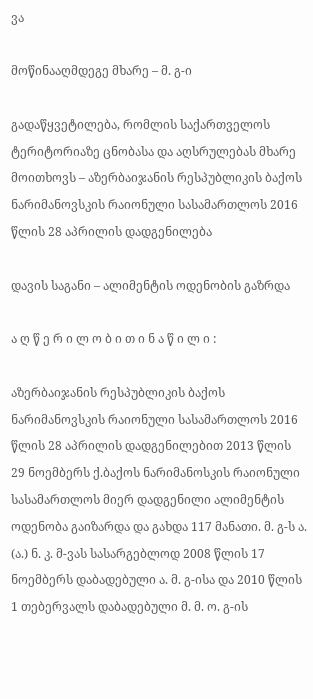ვა

მოწინააღმდეგე მხარე – მ. გ-ი

გადაწყვეტილება, რომლის საქართველოს ტერიტორიაზე ცნობასა და აღსრულებას მხარე მოითხოვს – აზერბაიჯანის რესპუბლიკის ბაქოს ნარიმანოვსკის რაიონული სასამართლოს 2016 წლის 28 აპრილის დადგენილება

დავის საგანი – ალიმენტის ოდენობის გაზრდა

ა ღ წ ე რ ი ლ ო ბ ი თ ი ნ ა წ ი ლ ი :

აზერბაიჯანის რესპუბლიკის ბაქოს ნარიმანოვსკის რაიონული სასამართლოს 2016 წლის 28 აპრილის დადგენილებით 2013 წლის 29 ნოემბერს ქ.ბაქოს ნარიმანოსკის რაიონული სასამართლოს მიერ დადგენილი ალიმენტის ოდენობა გაიზარდა და გახდა 117 მანათი. მ. გ-ს ა. (ა.) ნ. კ. მ-ვას სასარგებლოდ 2008 წლის 17 ნოემბერს დაბადებული ა. მ. გ-ისა და 2010 წლის 1 თებერვალს დაბადებული მ. მ. ო. გ-ის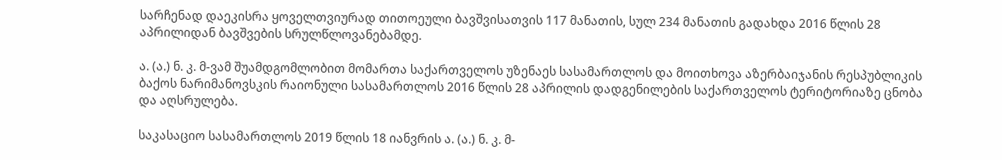სარჩენად დაეკისრა ყოველთვიურად თითოეული ბავშვისათვის 117 მანათის, სულ 234 მანათის გადახდა 2016 წლის 28 აპრილიდან ბავშვების სრულწლოვანებამდე.

ა. (ა.) ნ. კ. მ-ვამ შუამდგომლობით მომართა საქართველოს უზენაეს სასამართლოს და მოითხოვა აზერბაიჯანის რესპუბლიკის ბაქოს ნარიმანოვსკის რაიონული სასამართლოს 2016 წლის 28 აპრილის დადგენილების საქართველოს ტერიტორიაზე ცნობა და აღსრულება.

საკასაციო სასამართლოს 2019 წლის 18 იანვრის ა. (ა.) ნ. კ. მ-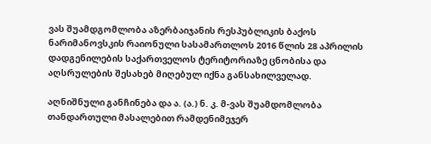ვას შუამდგომლობა აზერბაიჯანის რესპუბლიკის ბაქოს ნარიმანოვსკის რაიონული სასამართლოს 2016 წლის 28 აპრილის დადგენილების საქართველოს ტერიტორიაზე ცნობისა და აღსრულების შესახებ მიღებულ იქნა განსახილველად.

აღნიშნული განჩინება და ა. (ა.) ნ. კ. მ-ვას შუამდომლობა თანდართული მასალებით რამდენიმეჯერ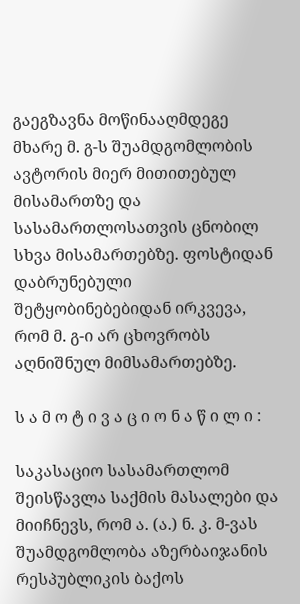გაეგზავნა მოწინააღმდეგე მხარე მ. გ-ს შუამდგომლობის ავტორის მიერ მითითებულ მისამართზე და სასამართლოსათვის ცნობილ სხვა მისამართებზე. ფოსტიდან დაბრუნებული შეტყობინებებიდან ირკვევა, რომ მ. გ-ი არ ცხოვრობს აღნიშნულ მიმსამართებზე.

ს ა მ ო ტ ი ვ ა ც ი ო ნ ა წ ი ლ ი :

საკასაციო სასამართლომ შეისწავლა საქმის მასალები და მიიჩნევს, რომ ა. (ა.) ნ. კ. მ-ვას შუამდგომლობა აზერბაიჯანის რესპუბლიკის ბაქოს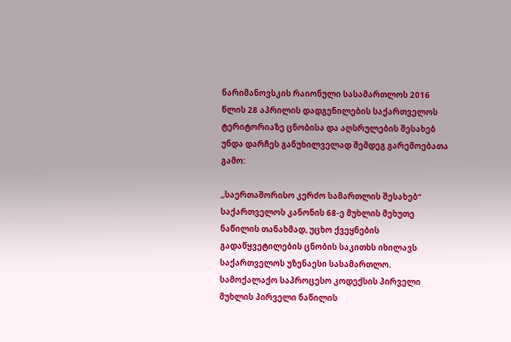ნარიმანოვსკის რაიონული სასამართლოს 2016 წლის 28 აპრილის დადგენილების საქართველოს ტერიტორიაზე ცნობისა და აღსრულების შესახებ უნდა დარჩეს განუხილველად შემდეგ გარემოებათა გამო:

,,საერთაშორისო კერძო სამართლის შესახებ“ საქართველოს კანონის 68-ე მუხლის მეხუთე ნაწილის თანახმად, უცხო ქვეყნების გადაწყვეტილების ცნობის საკითხს იხილავს საქართველოს უზენაესი სასამართლო. სამოქალაქო საპროცესო კოდექსის პირველი მუხლის პირველი ნაწილის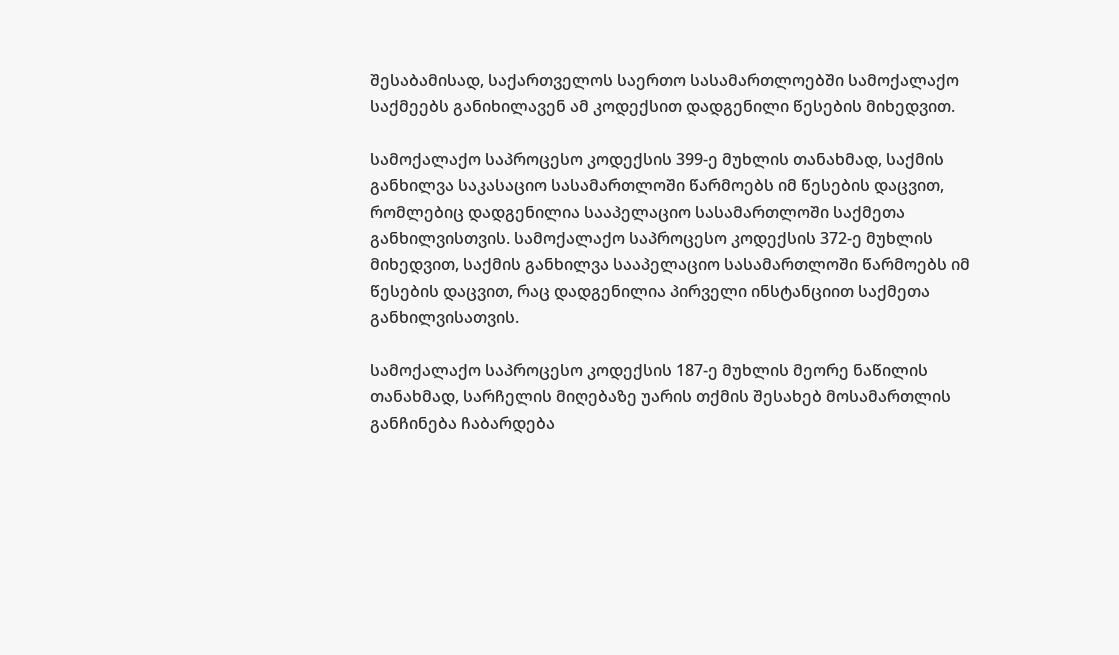შესაბამისად, საქართველოს საერთო სასამართლოებში სამოქალაქო საქმეებს განიხილავენ ამ კოდექსით დადგენილი წესების მიხედვით.

სამოქალაქო საპროცესო კოდექსის 399-ე მუხლის თანახმად, საქმის განხილვა საკასაციო სასამართლოში წარმოებს იმ წესების დაცვით, რომლებიც დადგენილია სააპელაციო სასამართლოში საქმეთა განხილვისთვის. სამოქალაქო საპროცესო კოდექსის 372-ე მუხლის მიხედვით, საქმის განხილვა სააპელაციო სასამართლოში წარმოებს იმ წესების დაცვით, რაც დადგენილია პირველი ინსტანციით საქმეთა განხილვისათვის.

სამოქალაქო საპროცესო კოდექსის 187-ე მუხლის მეორე ნაწილის თანახმად, სარჩელის მიღებაზე უარის თქმის შესახებ მოსამართლის განჩინება ჩაბარდება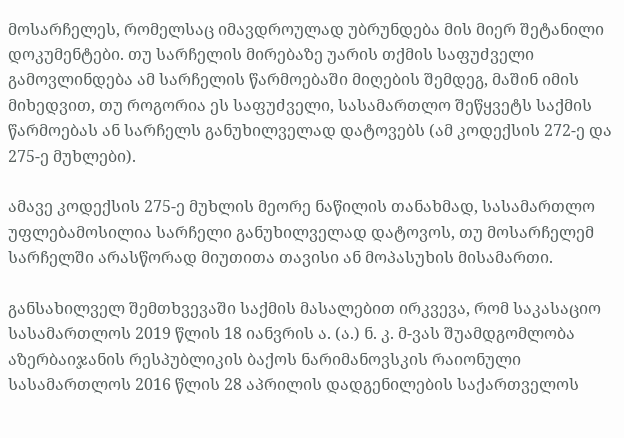მოსარჩელეს, რომელსაც იმავდროულად უბრუნდება მის მიერ შეტანილი დოკუმენტები. თუ სარჩელის მირებაზე უარის თქმის საფუძველი გამოვლინდება ამ სარჩელის წარმოებაში მიღების შემდეგ, მაშინ იმის მიხედვით, თუ როგორია ეს საფუძველი, სასამართლო შეწყვეტს საქმის წარმოებას ან სარჩელს განუხილველად დატოვებს (ამ კოდექსის 272-ე და 275-ე მუხლები).

ამავე კოდექსის 275-ე მუხლის მეორე ნაწილის თანახმად, სასამართლო უფლებამოსილია სარჩელი განუხილველად დატოვოს, თუ მოსარჩელემ სარჩელში არასწორად მიუთითა თავისი ან მოპასუხის მისამართი.

განსახილველ შემთხვევაში საქმის მასალებით ირკვევა, რომ საკასაციო სასამართლოს 2019 წლის 18 იანვრის ა. (ა.) ნ. კ. მ-ვას შუამდგომლობა აზერბაიჯანის რესპუბლიკის ბაქოს ნარიმანოვსკის რაიონული სასამართლოს 2016 წლის 28 აპრილის დადგენილების საქართველოს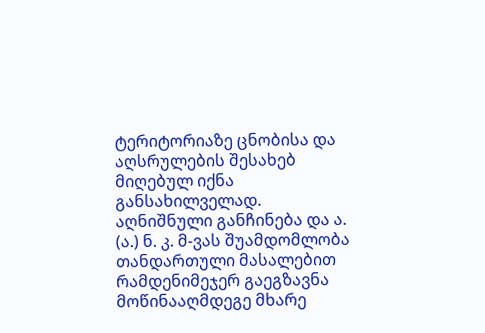ტერიტორიაზე ცნობისა და აღსრულების შესახებ მიღებულ იქნა განსახილველად. აღნიშნული განჩინება და ა. (ა.) ნ. კ. მ-ვას შუამდომლობა თანდართული მასალებით რამდენიმეჯერ გაეგზავნა მოწინააღმდეგე მხარე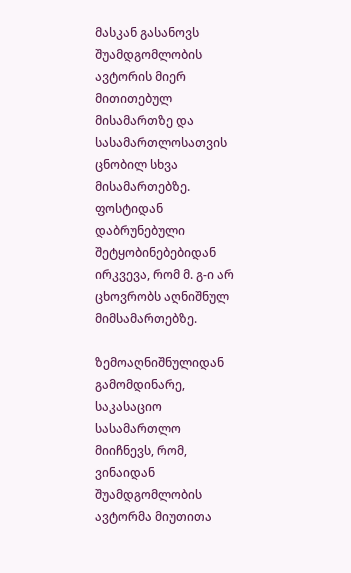მასკან გასანოვს შუამდგომლობის ავტორის მიერ მითითებულ მისამართზე და სასამართლოსათვის ცნობილ სხვა მისამართებზე. ფოსტიდან დაბრუნებული შეტყობინებებიდან ირკვევა, რომ მ. გ-ი არ ცხოვრობს აღნიშნულ მიმსამართებზე.

ზემოაღნიშნულიდან გამომდინარე, საკასაციო სასამართლო მიიჩნევს, რომ, ვინაიდან შუამდგომლობის ავტორმა მიუთითა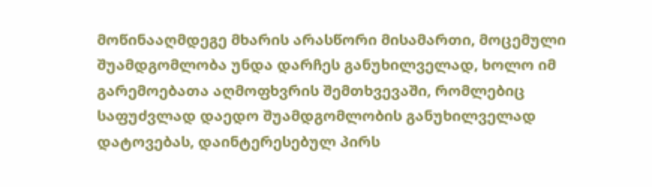მოწინააღმდეგე მხარის არასწორი მისამართი, მოცემული შუამდგომლობა უნდა დარჩეს განუხილველად, ხოლო იმ გარემოებათა აღმოფხვრის შემთხვევაში, რომლებიც საფუძვლად დაედო შუამდგომლობის განუხილველად დატოვებას, დაინტერესებულ პირს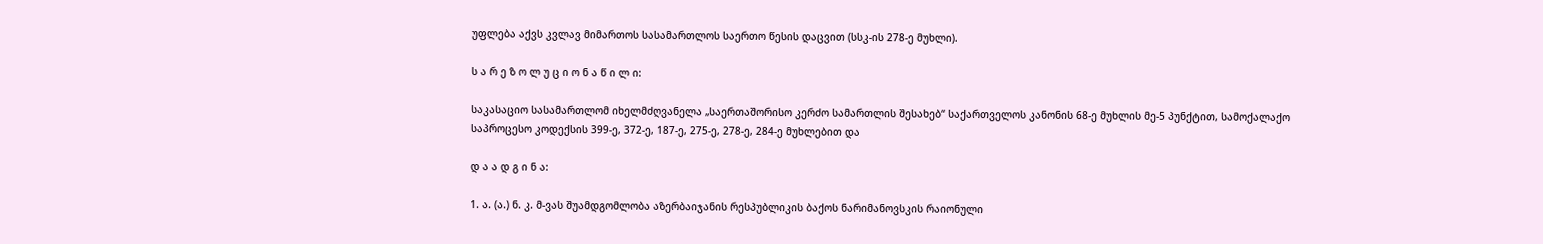უფლება აქვს კვლავ მიმართოს სასამართლოს საერთო წესის დაცვით (სსკ-ის 278-ე მუხლი).

ს ა რ ე ზ ო ლ უ ც ი ო ნ ა წ ი ლ ი:

საკასაციო სასამართლომ იხელმძღვანელა „საერთაშორისო კერძო სამართლის შესახებ“ საქართველოს კანონის 68-ე მუხლის მე-5 პუნქტით, სამოქალაქო საპროცესო კოდექსის 399-ე, 372-ე, 187-ე, 275-ე, 278-ე, 284-ე მუხლებით და

დ ა ა დ გ ი ნ ა:

1. ა. (ა.) ნ. კ. მ-ვას შუამდგომლობა აზერბაიჯანის რესპუბლიკის ბაქოს ნარიმანოვსკის რაიონული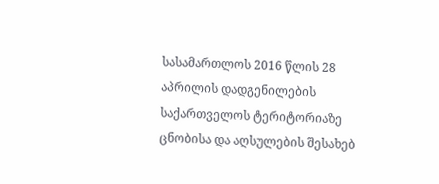სასამართლოს 2016 წლის 28 აპრილის დადგენილების საქართველოს ტერიტორიაზე ცნობისა და აღსულების შესახებ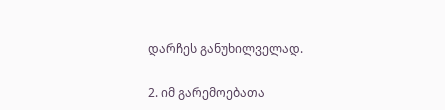დარჩეს განუხილველად.

2. იმ გარემოებათა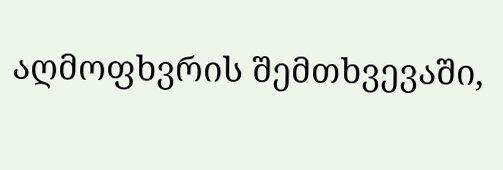აღმოფხვრის შემთხვევაში,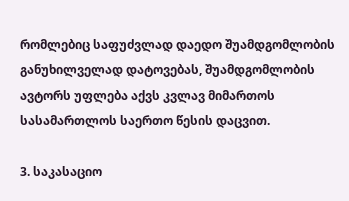რომლებიც საფუძვლად დაედო შუამდგომლობის განუხილველად დატოვებას, შუამდგომლობის ავტორს უფლება აქვს კვლავ მიმართოს სასამართლოს საერთო წესის დაცვით.

3. საკასაციო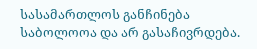სასამართლოს განჩინება საბოლოოა და არ გასაჩივრდება.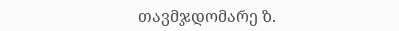თავმჯდომარე ზ.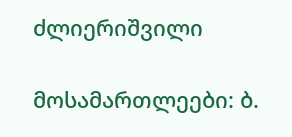ძლიერიშვილი

მოსამართლეები: ბ.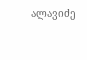ალავიძე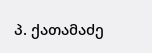პ. ქათამაძე